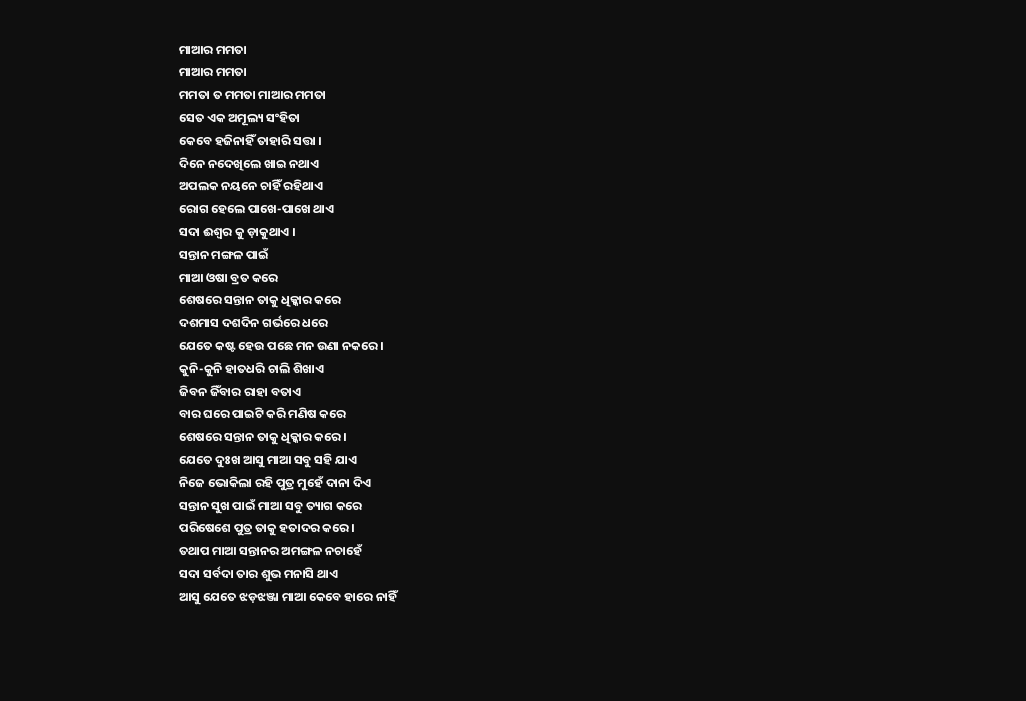ମାଆର ମମତା
ମାଆର ମମତା
ମମତା ତ ମମତା ମାଆର ମମତା
ସେତ ଏକ ଅମୂଲ୍ୟ ସଂହିତା
କେବେ ହଜିନାହିଁ ତାହାରି ସତ୍ତା ।
ଦିନେ ନଦେଖିଲେ ଖାଇ ନଥାଏ
ଅପଲକ ନୟନେ ଚାହିଁ ରହିଥାଏ
ରୋଗ ହେଲେ ପାଖେ-ପାଖେ ଥାଏ
ସଦା ଈଶ୍ୱର କୁ ଡ଼ାକୁଥାଏ ।
ସନ୍ତାନ ମଙ୍ଗଳ ପାଇଁ
ମାଆ ଓଷା ବ୍ରତ କରେ
ଶେଷରେ ସନ୍ତାନ ତାକୁ ଧିକ୍କାର କରେ
ଦଶମାସ ଦଶଦିନ ଗର୍ଭରେ ଧରେ
ଯେତେ କଷ୍ଟ ହେଉ ପଛେ ମନ ଉଣା ନକରେ ।
କୁନି-କୁନି ହାତଧରି ଚାଲି ଶିଖାଏ
ଜିବନ ଜିଁବାର ରାହା ବତାଏ
ବାର ଘରେ ପାଇଟି କରି ମଣିଷ କରେ
ଶେଷରେ ସନ୍ତାନ ତାକୁ ଧିକ୍କାର କରେ ।
ଯେତେ ଦୁଃଖ ଆସୁ ମାଆ ସବୁ ସହି ଯାଏ
ନିଜେ ଭୋକିଲା ରହି ପୁତ୍ର ମୁହେଁ ଦାନା ଦିଏ
ସନ୍ତାନ ସୁଖ ପାଇଁ ମାଆ ସବୁ ତ୍ୟାଗ କରେ
ପରିଷେଶେ ପୁତ୍ର ତାକୁ ହତାଦର କରେ।
ତଥାପ ମାଆ ସନ୍ତାନର ଅମଙ୍ଗଳ ନଚାହେଁ
ସଦା ସର୍ବଦା ତାର ଶୁଭ ମନାସି ଥାଏ
ଆସୁ ଯେତେ ଝଡ଼ଝଞ୍ଜା ମାଆ କେବେ ହାରେ ନାହିଁ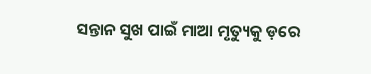ସନ୍ତାନ ସୁଖ ପାଇଁ ମାଆ ମୃତ୍ୟୁକୁ ଡ଼ରେ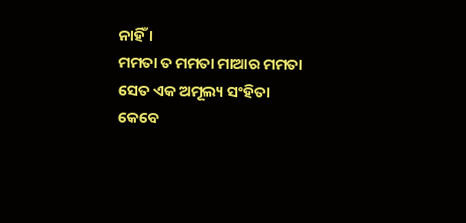ନାହିଁ ।
ମମତା ତ ମମତା ମାଆର ମମତା
ସେତ ଏକ ଅମୂଲ୍ୟ ସଂହିତା
କେବେ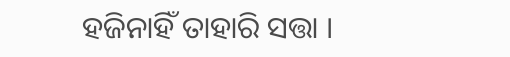ହଜିନାହିଁ ତାହାରି ସତ୍ତା ।